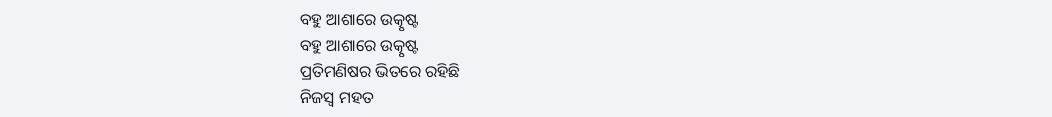ବହୁ ଆଶାରେ ଉତ୍କୃଷ୍ଟ
ବହୁ ଆଶାରେ ଉତ୍କୃଷ୍ଟ
ପ୍ରତିମଣିଷର ଭିତରେ ରହିଛି
ନିଜସ୍ୱ ମହତ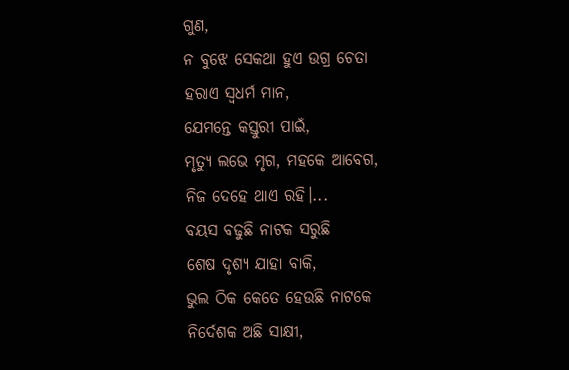ଗୁଣ,
ନ ବୁଝେ ସେକଥା ହୁଏ ଉଗ୍ର ଚେତା
ହରାଏ ସ୍ବଧର୍ମ ମାନ,
ଯେମନ୍ତେ କସ୍ତୁରୀ ପାଇଁ,
ମୃତ୍ୟୁ ଲଭେ ମୃଗ, ମହକେ ଆବେଗ,
ନିଜ ଦେହେ ଥାଏ ରହି।...
ବୟସ ବଢୁଛି ନାଟକ ସରୁଛି
ଶେଷ ଦୃଶ୍ୟ ଯାହା ବାକି,
ଭୁଲ ଠିକ କେତେ ହେଉଛି ନାଟକେ
ନିର୍ଦେଶକ ଅଛି ସାକ୍ଷୀ,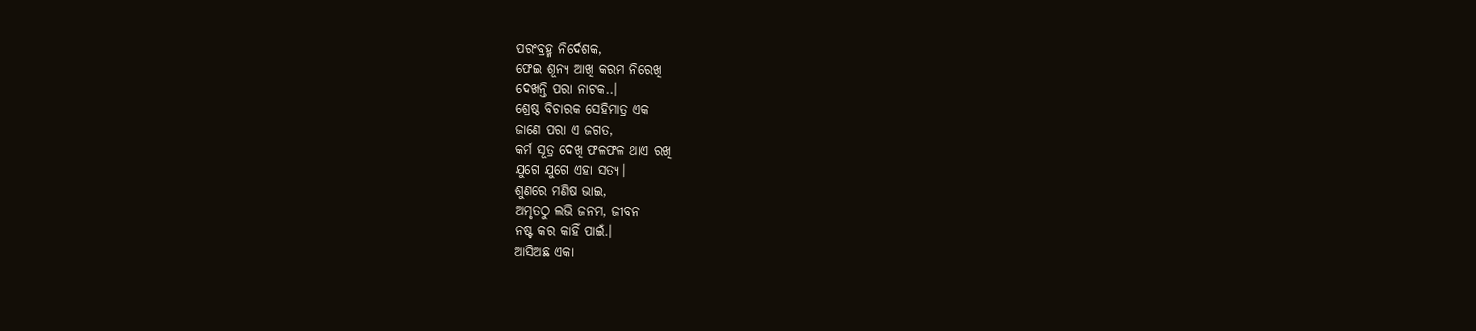ପରଂବ୍ରହ୍ମ ନିର୍ଦେଶକ,
ଫେଇ ଶୂନ୍ୟ ଆଖି କରମ ନିରେଖି
ଦେଖନ୍ତି ପରା ନାଟକ..।
ଶ୍ରେଷ୍ଠ ବିଚାରକ ସେହିମାତ୍ର ଏକ
ଜାଣେ ପରା ଏ ଜଗତ,
କର୍ମ ସୂତ୍ର ଦେଖି ଫଳଫଳ ଥାଏ ରଖି
ଯୁଗେ ଯୁଗେ ଏହା ସତ୍ୟ।
ଶୁଣରେ ମଣିଷ ଭାଇ,
ଅମୃତଠୁ ଲଭି ଜନମ, ଜୀବନ
ନଷ୍ଟ କର କାହିଁ ପାଇଁ.।
ଆସିଅଛ ଏକା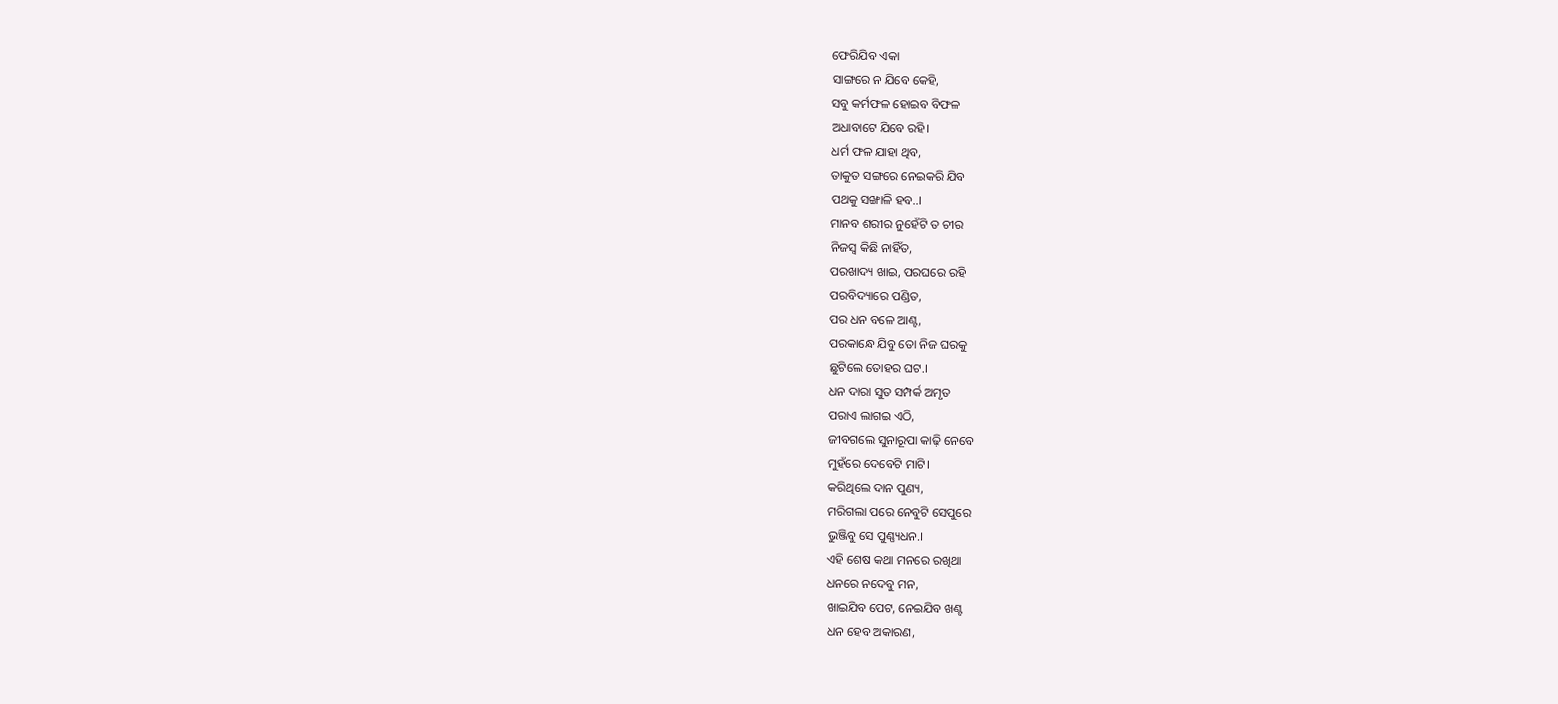ଫେରିଯିବ ଏକା
ସାଙ୍ଗରେ ନ ଯିବେ କେହି,
ସବୁ କର୍ମଫଳ ହୋଇବ ବିଫଳ
ଅଧାବାଟେ ଯିବେ ରହି।
ଧର୍ମ ଫଳ ଯାହା ଥିବ,
ତାକୁତ ସଙ୍ଗରେ ନେଇକରି ଯିବ
ପଥକୁ ସଙ୍ଖାଳି ହବ..।
ମାନବ ଶରୀର ନୁହେଁଟି ତ ଚୀର
ନିଜସ୍ୱ କିଛି ନାହିଁତ,
ପରଖାଦ୍ୟ ଖାଇ, ପରଘରେ ରହି
ପରବିଦ୍ୟାରେ ପଣ୍ଡିତ,
ପର ଧନ ବଳେ ଆଣ୍ଟ,
ପରକାନ୍ଧେ ଯିବୁ ତୋ ନିଜ ଘରକୁ
ଛୁଟିଲେ ତୋହର ଘଟ.।
ଧନ ଦାରା ସୁତ ସମ୍ପର୍କ ଅମୃତ
ପରାଏ ଲାଗଇ ଏଠି,
ଜୀବଗଲେ ସୁନାରୂପା କାଢ଼ି ନେବେ
ମୁହଁରେ ଦେବେଟି ମାଟି।
କରିଥିଲେ ଦାନ ପୁଣ୍ୟ,
ମରିଗଲା ପରେ ନେବୁଟି ସେପୁରେ
ଭୁଞ୍ଜିବୁ ସେ ପୁଣ୍ଣ୍ୟଧନ.।
ଏହି ଶେଷ କଥା ମନରେ ରଖିଥା
ଧନରେ ନଦେବୁ ମନ,
ଖାଇଯିବ ପେଟ, ନେଇଯିବ ଖଣ୍ଟ
ଧନ ହେବ ଅକାରଣ,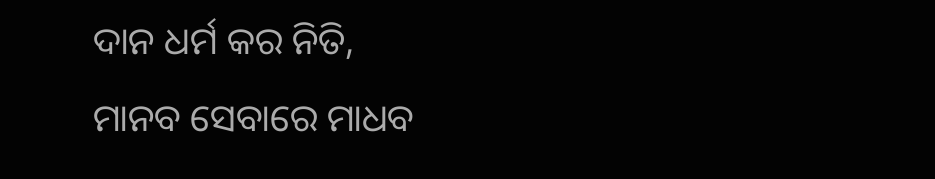ଦାନ ଧର୍ମ କର ନିତି,
ମାନବ ସେବାରେ ମାଧବ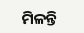ମିଳନ୍ତି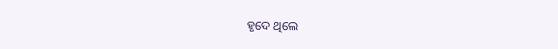ହୃଦେ ଥିଲେ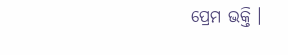ପ୍ରେମ ଭକ୍ତି ।